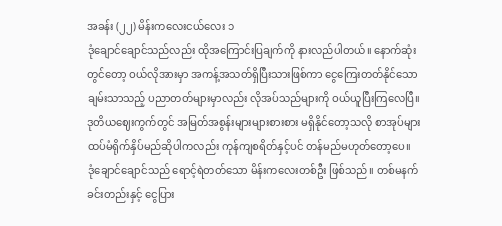အခန်း (၂၂) မိန်းကလေးငယ်လေး ၁
ဒုံချောင်ချောင်သည်လည်း ထိုအကြောင်းပြချက်ကို နားလည်ပါတယ်။ နောက်ဆုံးတွင်တော့ ဝယ်လိုအားမှာ အကန့်အသတ်ရှိပြီးသားဖြစ်ကာ ငွေကြေးတတ်နိုင်သော ချမ်းသာသည့် ပညာတတ်များမှာလည်း လိုအပ်သည်များကို ဝယ်ယူပြီးကြလေပြီ။ ဒုတိယဈေးကွက်တွင် အမြတ်အစွန်းများများစားစား မရှိနိုင်တော့သလို စာအုပ်များ ထပ်မံရိုက်နှိပ်မည်ဆိုပါကလည်း ကုန်ကျစရိတ်နှင့်ပင် တန်မည်မဟုတ်တော့ပေ။
ဒုံချောင်ချောင်သည် ရောင့်ရဲတတ်သော မိန်းကလေးတစ်ဦး ဖြစ်သည်။ တစ်မနက်ခင်းတည်းနှင့် ငွေပြား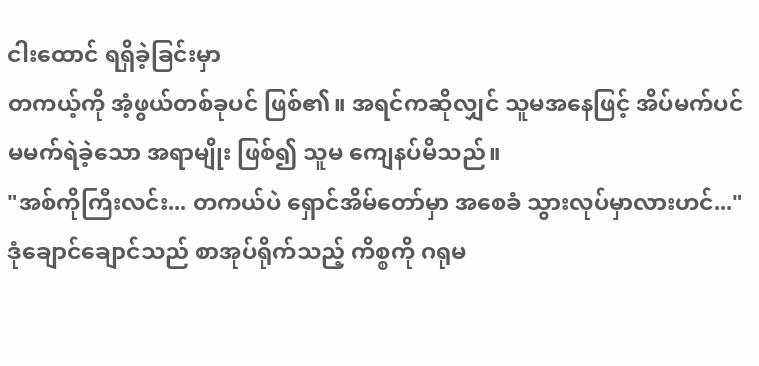ငါးထောင် ရရှိခဲ့ခြင်းမှာ
တကယ့်ကို အံ့ဖွယ်တစ်ခုပင် ဖြစ်၏။ အရင်ကဆိုလျှင် သူမအနေဖြင့် အိပ်မက်ပင် မမက်ရဲခဲ့သော အရာမျိုး ဖြစ်၍ သူမ ကျေနပ်မိသည်။
"အစ်ကိုကြီးလင်း... တကယ်ပဲ ရှောင်အိမ်တော်မှာ အစေခံ သွားလုပ်မှာလားဟင်..." ဒုံချောင်ချောင်သည် စာအုပ်ရိုက်သည့် ကိစ္စကို ဂရုမ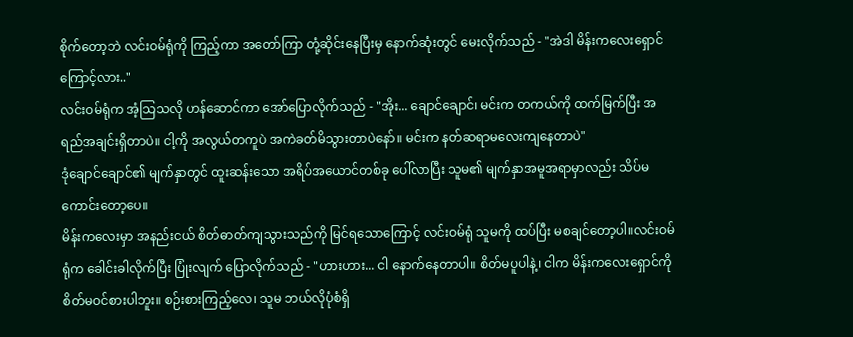စိုက်တော့ဘဲ လင်းဝမ်ရုံကို ကြည့်ကာ အတော်ကြာ တုံ့ဆိုင်းနေပြီးမှ နောက်ဆုံးတွင် မေးလိုက်သည် - "အဲဒါ မိန်းကလေးရှောင်ကြောင့်လား.."
လင်းဝမ်ရုံက အံ့သြသလို ဟန်ဆောင်ကာ အော်ပြောလိုက်သည် - "အိုး... ချောင်ချောင်၊ မင်းက တကယ်ကို ထက်မြက်ပြီး အရည်အချင်းရှိတာပဲ။ ငါ့ကို အလွယ်တကူပဲ အကဲခတ်မိသွားတာပဲနော်။ မင်းက နတ်ဆရာမလေးကျနေတာပဲ"
ဒုံချောင်ချောင်၏ မျက်နှာတွင် ထူးဆန်းသော အရိပ်အယောင်တစ်ခု ပေါ်လာပြီး သူမ၏ မျက်နှာအမူအရာမှာလည်း သိပ်မကောင်းတော့ပေ။
မိန်းကလေးမှာ အနည်းငယ် စိတ်ဓာတ်ကျသွားသည်ကို မြင်ရသောကြောင့် လင်းဝမ်ရုံ သူမကို ထပ်ပြီး မစချင်တော့ပါ။လင်းဝမ်ရုံက ခေါင်းခါလိုက်ပြီး ပြုံးလျက် ပြောလိုက်သည် - "ဟားဟား... ငါ နောက်နေတာပါ။ စိတ်မပူပါနဲ့၊ ငါက မိန်းကလေးရှောင်ကို စိတ်မဝင်စားပါဘူး။ စဉ်းစားကြည့်လေ၊ သူမ ဘယ်လိုပုံစံရှိ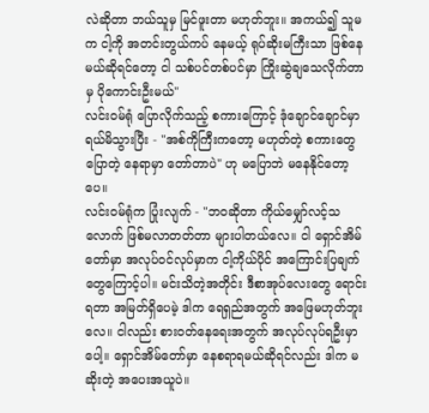လဲဆိုတာ ဘယ်သူမှ မြင်ဖူးတာ မဟုတ်ဘူး။ အကယ်၍ သူမက ငါ့ကို အတင်းတွယ်ကပ် နေမယ့် ရုပ်ဆိုးမကြီးသာ ဖြစ်နေမယ်ဆိုရင်တော့ ငါ သစ်ပင်တစ်ပင်မှာ ကြိုးဆွဲချသေလိုက်တာမှ ပိုကောင်းဦးမယ်"
လင်းဝမ်ရုံ ပြောလိုက်သည့် စကားကြောင့် ဒုံချောင်ချောင်မှာ ရယ်မိသွားပြီး - "အစ်ကိုကြီးကတော့ မဟုတ်တဲ့ စကားတွေ ပြောတဲ့ နေရာမှာ တော်တာပဲ" ဟု မပြောဘဲ မနေနိုင်တော့ပေ။
လင်းဝမ်ရုံက ပြုံးလျက် - "ဘဝဆိုတာ ကိုယ်မျှော်လင့်သလောက် ဖြစ်မလာတတ်တာ များပါတယ်လေ။ ငါ ရှောင်အိမ်တော်မှာ အလုပ်ဝင်လုပ်မှာက ငါ့ကိုယ်ပိုင် အကြောင်းပြချက်တွေကြောင့်ပါ။ မင်းသိတဲ့အတိုင်း ဒီစာအုပ်လေးတွေ ရောင်းရတာ အမြတ်ရှိပေမဲ့ ဒါက ရေရှည်အတွက် အဖြေမဟုတ်ဘူးလေ။ ငါလည်း စားဝတ်နေရေးအတွက် အလုပ်လုပ်ရဦးမှာပေါ့။ ရှောင်အိမ်တော်မှာ နေစရာရမယ်ဆိုရင်လည်း ဒါက မဆိုးတဲ့ အပေးအယူပဲ။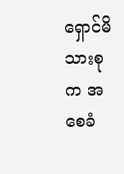ရှောင်မိသားစုက အစေခံ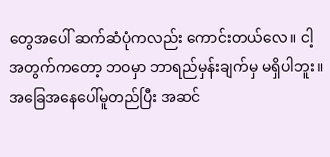တွေအပေါ် ဆက်ဆံပုံကလည်း ကောင်းတယ်လေ။ ငါ့အတွက်ကတော့ ဘဝမှာ ဘာရည်မှန်းချက်မှ မရှိပါဘူး။ အခြေအနေပေါ်မူတည်ပြီး အဆင်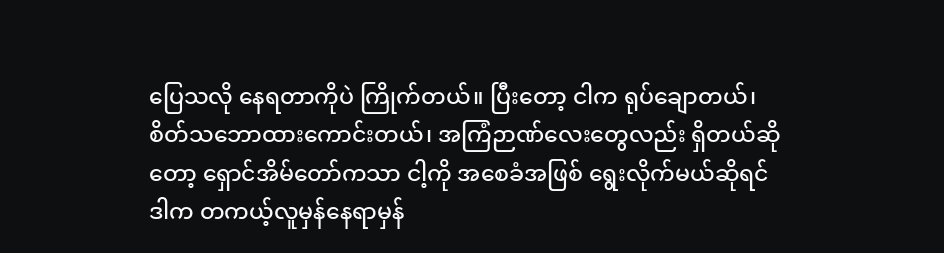ပြေသလို နေရတာကိုပဲ ကြိုက်တယ်။ ပြီးတော့ ငါက ရုပ်ချောတယ်၊ စိတ်သဘောထားကောင်းတယ်၊ အကြံဉာဏ်လေးတွေလည်း ရှိတယ်ဆိုတော့ ရှောင်အိမ်တော်ကသာ ငါ့ကို အစေခံအဖြစ် ရွေးလိုက်မယ်ဆိုရင် ဒါက တကယ့်လူမှန်နေရာမှန်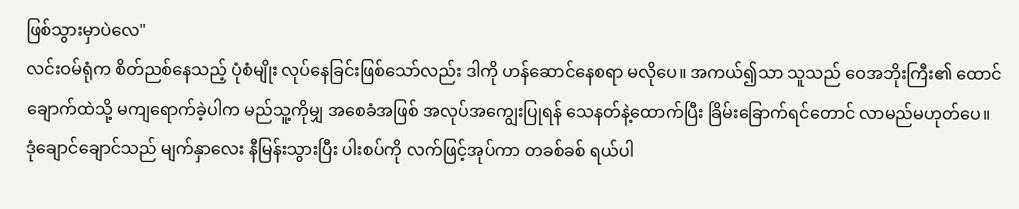ဖြစ်သွားမှာပဲလေ"
လင်းဝမ်ရုံက စိတ်ညစ်နေသည့် ပုံစံမျိုး လုပ်နေခြင်းဖြစ်သော်လည်း ဒါကို ဟန်ဆောင်နေစရာ မလိုပေ။ အကယ်၍သာ သူသည် ဝေအဘိုးကြီး၏ ထောင်ချောက်ထဲသို့ မကျရောက်ခဲ့ပါက မည်သူ့ကိုမျှ အစေခံအဖြစ် အလုပ်အကျွေးပြုရန် သေနတ်နဲ့ထောက်ပြီး ခြိမ်းခြောက်ရင်တောင် လာမည်မဟုတ်ပေ။
ဒုံချောင်ချောင်သည် မျက်နှာလေး နီမြန်းသွားပြီး ပါးစပ်ကို လက်ဖြင့်အုပ်ကာ တခစ်ခစ် ရယ်ပါ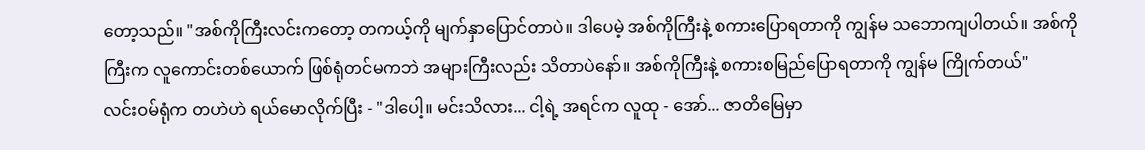တော့သည်။ "အစ်ကိုကြီးလင်းကတော့ တကယ့်ကို မျက်နှာပြောင်တာပဲ။ ဒါပေမဲ့ အစ်ကိုကြီးနဲ့ စကားပြောရတာကို ကျွန်မ သဘောကျပါတယ်။ အစ်ကိုကြီးက လူကောင်းတစ်ယောက် ဖြစ်ရုံတင်မကဘဲ အများကြီးလည်း သိတာပဲနော်။ အစ်ကိုကြီးနဲ့ စကားစမြည်ပြောရတာကို ကျွန်မ ကြိုက်တယ်"
လင်းဝမ်ရုံက တဟဲဟဲ ရယ်မောလိုက်ပြီး - "ဒါပေါ့။ မင်းသိလား... ငါ့ရဲ့ အရင်က လူထု - အော်... ဇာတိမြေမှာ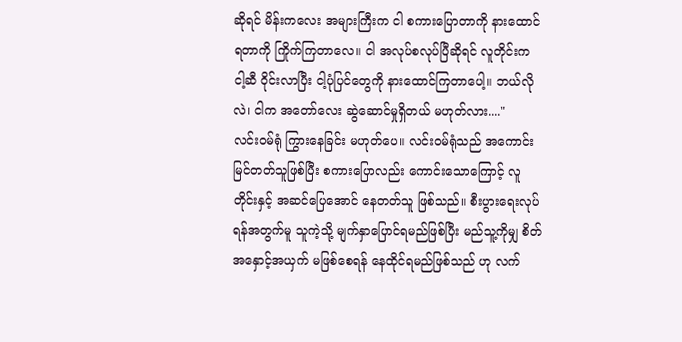ဆိုရင် မိန်းကလေး အများကြီးက ငါ စကားပြောတာကို နားထောင်ရတာကို ကြိုက်ကြတာလေ။ ငါ အလုပ်စလုပ်ပြီဆိုရင် လူတိုင်းက ငါ့ဆီ ဝိုင်းလာပြီး ငါ့ပုံပြင်တွေကို နားထောင်ကြတာပေါ့။ ဘယ်လိုလဲ၊ ငါက အတော်လေး ဆွဲဆောင်မှုရှိတယ် မဟုတ်လား...."
လင်းဝမ်ရုံ ကြွားနေခြင်း မဟုတ်ပေ။ လင်းဝမ်ရုံသည် အကောင်းမြင်တတ်သူဖြစ်ပြီး စကားပြောလည်း ကောင်းသောကြောင့် လူတိုင်းနှင့် အဆင်ပြေအောင် နေတတ်သူ ဖြစ်သည်။ စီးပွားရေးလုပ်ရန်အတွက်မူ သူကဲ့သို့ မျက်နှာပြောင်ရမည်ဖြစ်ပြီး မည်သူ့ကိုမျှ စိတ်အနှောင့်အယှက် မဖြစ်စေရန် နေထိုင်ရမည်ဖြစ်သည် ဟု လက်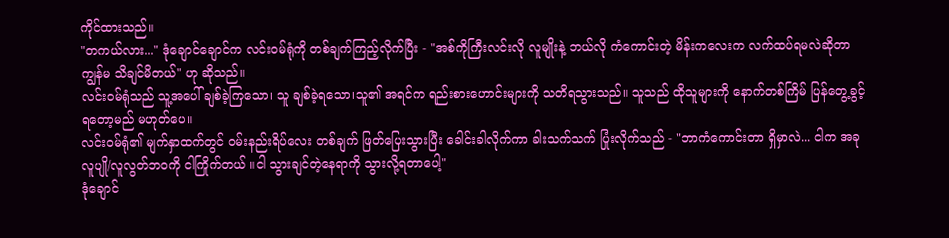ကိုင်ထားသည်။
"တကယ်လား..." ဒုံချောင်ချောင်က လင်းဝမ်ရုံကို တစ်ချက်ကြည့်လိုက်ပြီး - "အစ်ကိုကြီးလင်းလို လူမျိုးနဲ့ ဘယ်လို ကံကောင်းတဲ့ မိန်းကလေးက လက်ထပ်ရမလဲဆိုတာ ကျွန်မ သိချင်မိတယ်" ဟု ဆိုသည်။
လင်းဝမ်ရုံသည် သူ့အပေါ် ချစ်ခဲ့ကြသော၊ သူ ချစ်ခဲ့ရသော၊သူ၏ အရင်က ရည်းစားဟောင်းများကို သတိရသွားသည်။ သူသည် ထိုသူများကို နောက်တစ်ကြိမ် ပြန်တွေ့ခွင့်ရတော့မည် မဟုတ်ပေ။
လင်းဝမ်ရုံ၏ မျက်နှာထက်တွင် ဝမ်းနည်းရိပ်လေး တစ်ချက် ဖြတ်ပြေးသွားပြီး ခေါင်းခါလိုက်ကာ ခါးသက်သက် ပြုံးလိုက်သည် - "ဘာကံကောင်းတာ ရှိမှာလဲ... ငါက အခု လူပျို/လူလွတ်ဘဝကို ငါကြိုက်တယ် ။ငါ သွားချင်တဲ့နေရာကို သွားလို့ရတာပေါ့"
ဒုံချောင်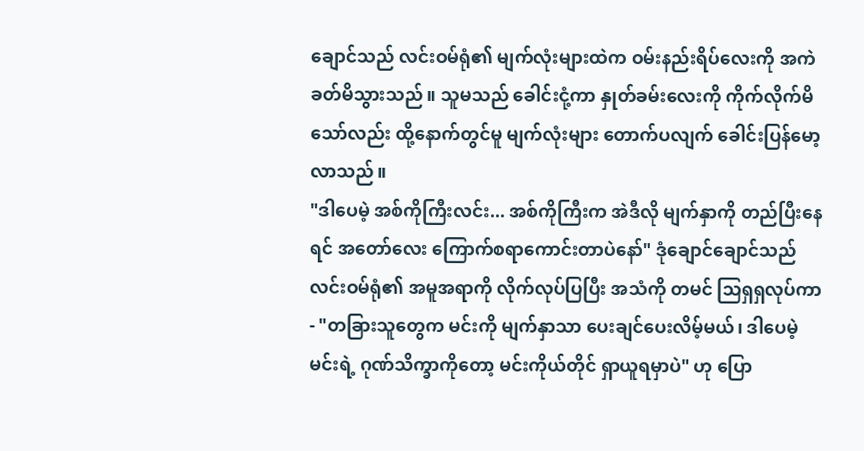ချောင်သည် လင်းဝမ်ရုံ၏ မျက်လုံးများထဲက ဝမ်းနည်းရိပ်လေးကို အကဲခတ်မိသွားသည်။ သူမသည် ခေါင်းငုံ့ကာ နှုတ်ခမ်းလေးကို ကိုက်လိုက်မိသော်လည်း ထို့နောက်တွင်မူ မျက်လုံးများ တောက်ပလျက် ခေါင်းပြန်မော့လာသည်။
"ဒါပေမဲ့ အစ်ကိုကြီးလင်း... အစ်ကိုကြီးက အဲဒီလို မျက်နှာကို တည်ပြီးနေရင် အတော်လေး ကြောက်စရာကောင်းတာပဲနော်" ဒုံချောင်ချောင်သည် လင်းဝမ်ရုံ၏ အမူအရာကို လိုက်လုပ်ပြပြီး အသံကို တမင် သြရှရှလုပ်ကာ - "တခြားသူတွေက မင်းကို မျက်နှာသာ ပေးချင်ပေးလိမ့်မယ်၊ ဒါပေမဲ့ မင်းရဲ့ ဂုဏ်သိက္ခာကိုတော့ မင်းကိုယ်တိုင် ရှာယူရမှာပဲ" ဟု ပြော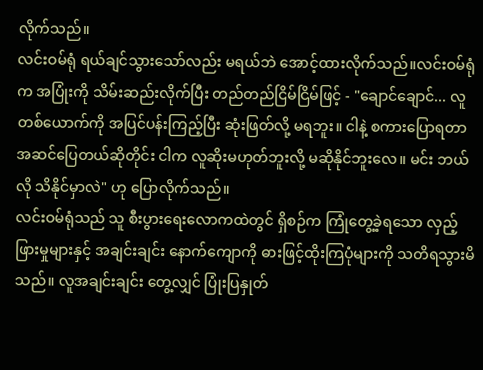လိုက်သည်။
လင်းဝမ်ရုံ ရယ်ချင်သွားသော်လည်း မရယ်ဘဲ အောင့်ထားလိုက်သည်။လင်းဝမ်ရုံက အပြုံးကို သိမ်းဆည်းလိုက်ပြီး တည်တည်ငြိမ်ငြိမ်ဖြင့် - "ချောင်ချောင်... လူတစ်ယောက်ကို အပြင်ပန်းကြည့်ပြီး ဆုံးဖြတ်လို့ မရဘူး။ ငါနဲ့ စကားပြောရတာ အဆင်ပြေတယ်ဆိုတိုင်း ငါက လူဆိုးမဟုတ်ဘူးလို့ မဆိုနိုင်ဘူးလေ။ မင်း ဘယ်လို သိနိုင်မှာလဲ" ဟု ပြောလိုက်သည်။
လင်းဝမ်ရုံသည် သူ စီးပွားရေးလောကထဲတွင် ရှိစဉ်က ကြုံတွေ့ခဲ့ရသော လှည့်ဖြားမှုများနှင့် အချင်းချင်း နောက်ကျောကို ဓားဖြင့်ထိုးကြပုံများကို သတိရသွားမိသည်။ လူအချင်းချင်း တွေ့လျှင် ပြုံးပြနှုတ်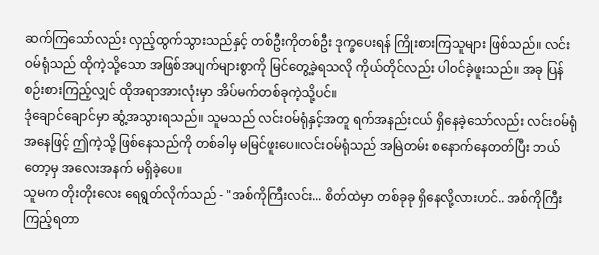ဆက်ကြသော်လည်း လှည့်ထွက်သွားသည်နှင့် တစ်ဦးကိုတစ်ဦး ဒုက္ခပေးရန် ကြိုးစားကြသူများ ဖြစ်သည်။ လင်းဝမ်ရုံသည် ထိုကဲ့သို့သော အဖြစ်အပျက်များစွာကို မြင်တွေ့ခဲ့ရသလို ကိုယ်တိုင်လည်း ပါဝင်ခဲ့ဖူးသည်။ အခု ပြန်စဉ်းစားကြည့်လျှင် ထိုအရာအားလုံးမှာ အိပ်မက်တစ်ခုကဲ့သို့ပင်။
ဒုံချောင်ချောင်မှာ ဆွံ့အသွားရသည်။ သူမသည် လင်းဝမ်ရုံနှင့်အတူ ရက်အနည်းငယ် ရှိနေခဲ့သော်လည်း လင်းဝမ်ရုံအနေဖြင့် ဤကဲ့သို့ ဖြစ်နေသည်ကို တစ်ခါမှ မမြင်ဖူးပေ။လင်းဝမ်ရုံသည် အမြဲတမ်း စနောက်နေတတ်ပြီး ဘယ်တော့မှ အလေးအနက် မရှိခဲ့ပေ။
သူမက တိုးတိုးလေး ရေရွတ်လိုက်သည် - "အစ်ကိုကြီးလင်း... စိတ်ထဲမှာ တစ်ခုခု ရှိနေလို့လားဟင်.. အစ်ကိုကြီး ကြည့်ရတာ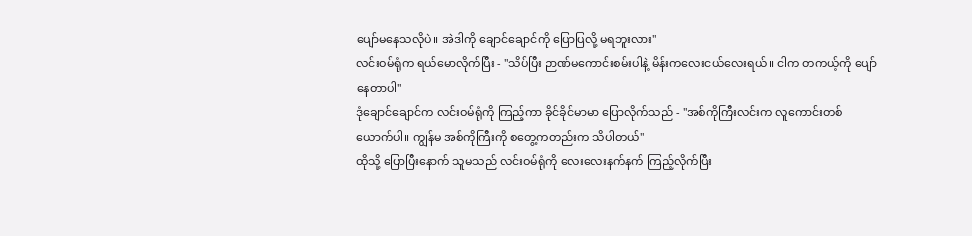ပျော်မနေသလိုပဲ။ အဲဒါကို ချောင်ချောင်ကို ပြောပြလို့ မရဘူးလား"
လင်းဝမ်ရုံက ရယ်မောလိုက်ပြီး - "သိပ်ပြီး ဉာဏ်မကောင်းစမ်းပါနဲ့ မိန်းကလေးငယ်လေးရယ်။ ငါက တကယ့်ကို ပျော်နေတာပါ"
ဒုံချောင်ချောင်က လင်းဝမ်ရုံကို ကြည့်ကာ ခိုင်ခိုင်မာမာ ပြောလိုက်သည် - "အစ်ကိုကြီးလင်းက လူကောင်းတစ်ယောက်ပါ။ ကျွန်မ အစ်ကိုကြီးကို စတွေ့ကတည်းက သိပါတယ်"
ထိုသို့ ပြောပြီးနောက် သူမသည် လင်းဝမ်ရုံကို လေးလေးနက်နက် ကြည့်လိုက်ပြီး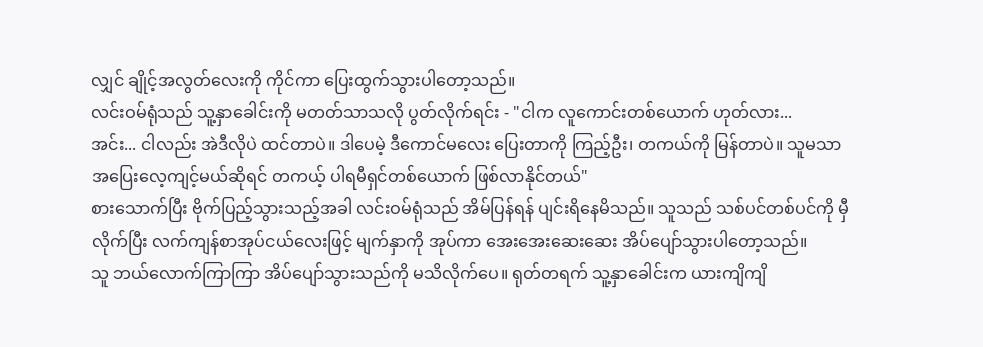လျှင် ချိုင့်အလွတ်လေးကို ကိုင်ကာ ပြေးထွက်သွားပါတော့သည်။
လင်းဝမ်ရုံသည် သူ့နှာခေါင်းကို မတတ်သာသလို ပွတ်လိုက်ရင်း - "ငါက လူကောင်းတစ်ယောက် ဟုတ်လား...
အင်း... ငါလည်း အဲဒီလိုပဲ ထင်တာပဲ။ ဒါပေမဲ့ ဒီကောင်မလေး ပြေးတာကို ကြည့်ဦး၊ တကယ်ကို မြန်တာပဲ။ သူမသာ အပြေးလေ့ကျင့်မယ်ဆိုရင် တကယ့် ပါရမီရှင်တစ်ယောက် ဖြစ်လာနိုင်တယ်"
စားသောက်ပြီး ဗိုက်ပြည့်သွားသည့်အခါ လင်းဝမ်ရုံသည် အိမ်ပြန်ရန် ပျင်းရိနေမိသည်။ သူသည် သစ်ပင်တစ်ပင်ကို မှီလိုက်ပြီး လက်ကျန်စာအုပ်ငယ်လေးဖြင့် မျက်နှာကို အုပ်ကာ အေးအေးဆေးဆေး အိပ်ပျော်သွားပါတော့သည်။
သူ ဘယ်လောက်ကြာကြာ အိပ်ပျော်သွားသည်ကို မသိလိုက်ပေ။ ရုတ်တရက် သူ့နှာခေါင်းက ယားကျိကျိ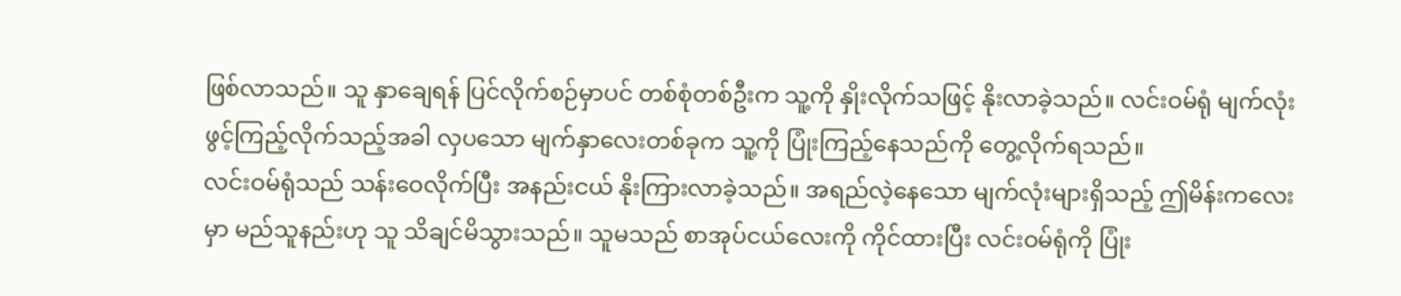ဖြစ်လာသည်။ သူ နှာချေရန် ပြင်လိုက်စဉ်မှာပင် တစ်စုံတစ်ဦးက သူ့ကို နှိုးလိုက်သဖြင့် နိုးလာခဲ့သည်။ လင်းဝမ်ရုံ မျက်လုံးဖွင့်ကြည့်လိုက်သည့်အခါ လှပသော မျက်နှာလေးတစ်ခုက သူ့ကို ပြုံးကြည့်နေသည်ကို တွေ့လိုက်ရသည်။
လင်းဝမ်ရုံသည် သန်းဝေလိုက်ပြီး အနည်းငယ် နိုးကြားလာခဲ့သည်။ အရည်လဲ့နေသော မျက်လုံးများရှိသည့် ဤမိန်းကလေးမှာ မည်သူနည်းဟု သူ သိချင်မိသွားသည်။ သူမသည် စာအုပ်ငယ်လေးကို ကိုင်ထားပြီး လင်းဝမ်ရုံကို ပြုံး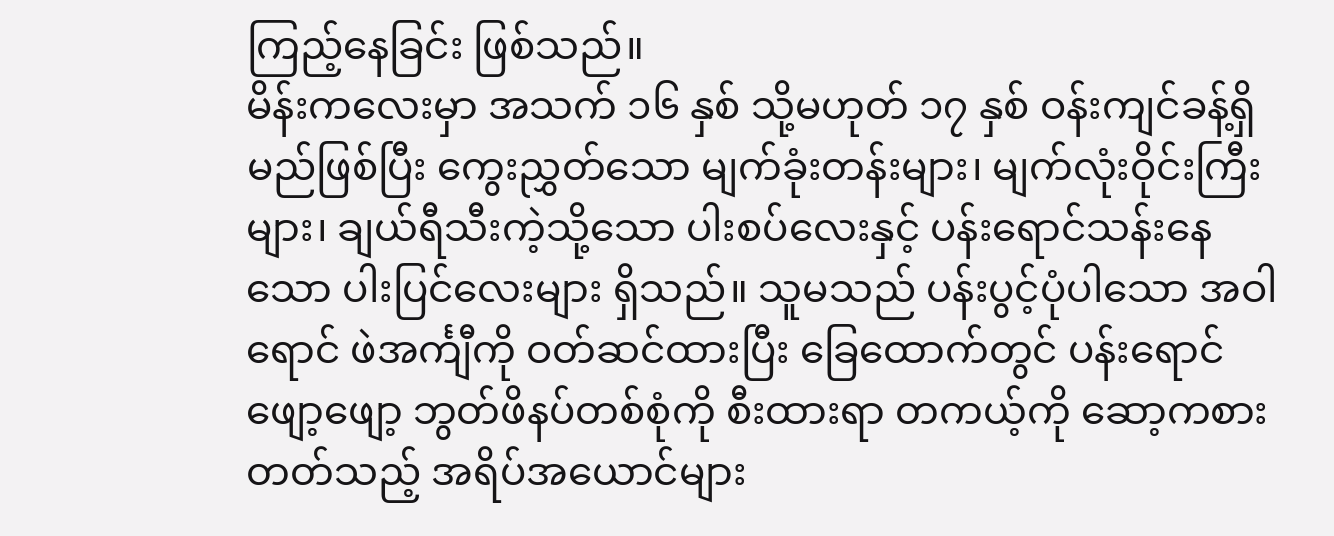ကြည့်နေခြင်း ဖြစ်သည်။
မိန်းကလေးမှာ အသက် ၁၆ နှစ် သို့မဟုတ် ၁၇ နှစ် ဝန်းကျင်ခန့်ရှိမည်ဖြစ်ပြီး ကွေးညွှတ်သော မျက်ခုံးတန်းများ၊ မျက်လုံးဝိုင်းကြီးများ၊ ချယ်ရီသီးကဲ့သို့သော ပါးစပ်လေးနှင့် ပန်းရောင်သန်းနေသော ပါးပြင်လေးများ ရှိသည်။ သူမသည် ပန်းပွင့်ပုံပါသော အဝါရောင် ဖဲအင်္ကျီကို ဝတ်ဆင်ထားပြီး ခြေထောက်တွင် ပန်းရောင်ဖျော့ဖျော့ ဘွတ်ဖိနပ်တစ်စုံကို စီးထားရာ တကယ့်ကို ဆော့ကစားတတ်သည့် အရိပ်အယောင်များ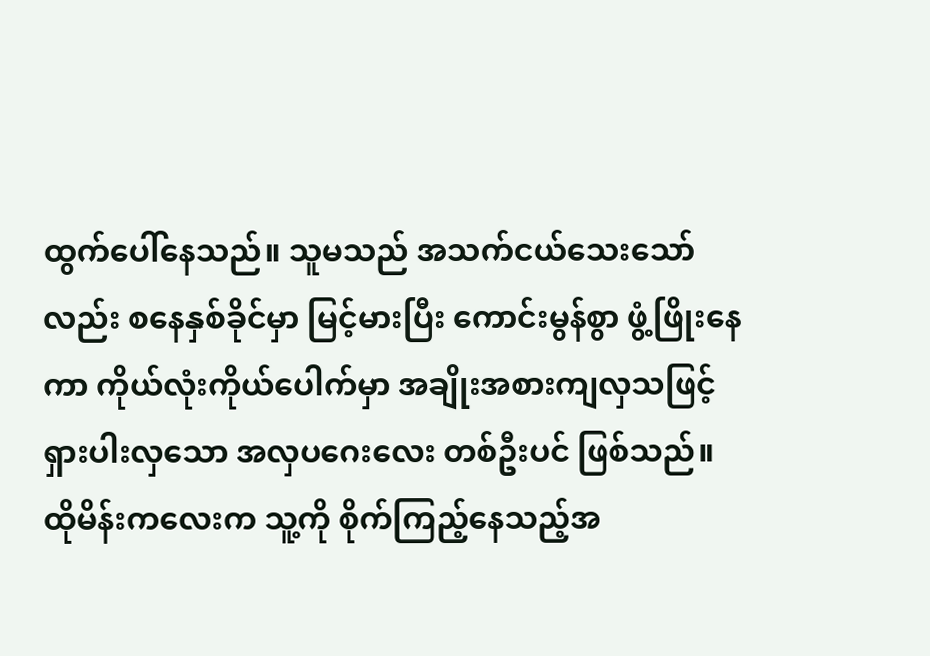ထွက်ပေါ်နေသည်။ သူမသည် အသက်ငယ်သေးသော်လည်း စနေနှစ်ခိုင်မှာ မြင့်မားပြီး ကောင်းမွန်စွာ ဖွံ့ဖြိုးနေကာ ကိုယ်လုံးကိုယ်ပေါက်မှာ အချိုးအစားကျလှသဖြင့် ရှားပါးလှသော အလှပဂေးလေး တစ်ဦးပင် ဖြစ်သည်။
ထိုမိန်းကလေးက သူ့ကို စိုက်ကြည့်နေသည့်အ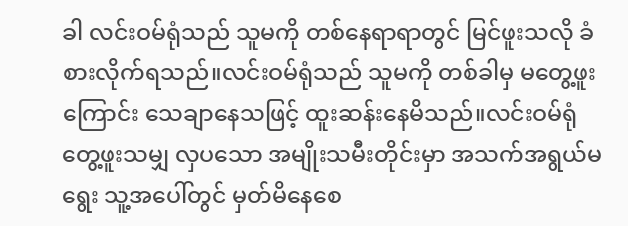ခါ လင်းဝမ်ရုံသည် သူမကို တစ်နေရာရာတွင် မြင်ဖူးသလို ခံစားလိုက်ရသည်။လင်းဝမ်ရုံသည် သူမကို တစ်ခါမှ မတွေ့ဖူးကြောင်း သေချာနေသဖြင့် ထူးဆန်းနေမိသည်။လင်းဝမ်ရုံ တွေ့ဖူးသမျှ လှပသော အမျိုးသမီးတိုင်းမှာ အသက်အရွယ်မရွေး သူ့အပေါ်တွင် မှတ်မိနေစေ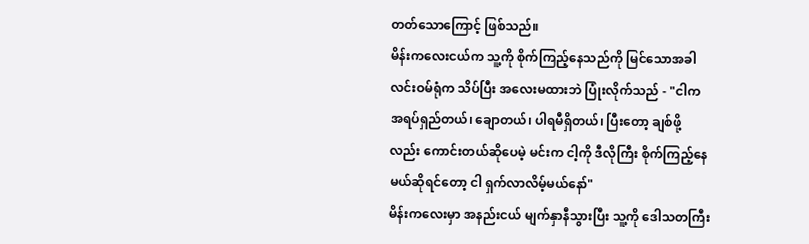တတ်သောကြောင့် ဖြစ်သည်။
မိန်းကလေးငယ်က သူ့ကို စိုက်ကြည့်နေသည်ကို မြင်သောအခါ လင်းဝမ်ရုံက သိပ်ပြီး အလေးမထားဘဲ ပြုံးလိုက်သည် - "ငါက အရပ်ရှည်တယ်၊ ချောတယ်၊ ပါရမီရှိတယ်၊ ပြီးတော့ ချစ်ဖို့လည်း ကောင်းတယ်ဆိုပေမဲ့ မင်းက ငါ့ကို ဒီလိုကြီး စိုက်ကြည့်နေမယ်ဆိုရင်တော့ ငါ ရှက်လာလိမ့်မယ်နော်"
မိန်းကလေးမှာ အနည်းငယ် မျက်နှာနီသွားပြီး သူ့ကို ဒေါသတကြီး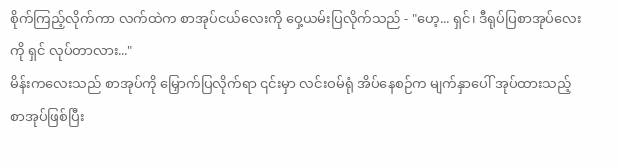စိုက်ကြည့်လိုက်ကာ လက်ထဲက စာအုပ်ငယ်လေးကို ဝှေ့ယမ်းပြလိုက်သည် - "ဟေ့... ရှင်၊ ဒီရုပ်ပြစာအုပ်လေးကို ရှင် လုပ်တာလား..."
မိန်းကလေးသည် စာအုပ်ကို မြှောက်ပြလိုက်ရာ ၎င်းမှာ လင်းဝမ်ရုံ အိပ်နေစဉ်က မျက်နှာပေါ် အုပ်ထားသည့် စာအုပ်ဖြစ်ပြီး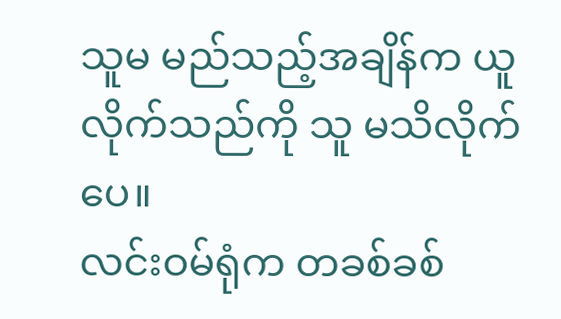သူမ မည်သည့်အချိန်က ယူလိုက်သည်ကို သူ မသိလိုက်ပေ။
လင်းဝမ်ရုံက တခစ်ခစ်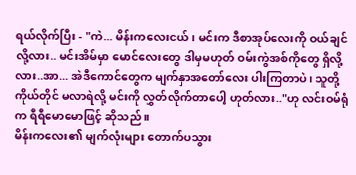ရယ်လိုက်ပြီး - "ကဲ... မိန်းကလေးငယ်၊ မင်းက ဒီစာအုပ်လေးကို ဝယ်ချင်လို့လား.. မင်းအိမ်မှာ မောင်လေးတွေ ဒါမှမဟုတ် ဝမ်းကွဲအစ်ကိုတွေ ရှိလို့လား..အာ... အဲဒီကောင်တွေက မျက်နှာအတော်လေး ပါးကြတာပဲ၊ သူတို့ကိုယ်တိုင် မလာရဲလို့ မင်းကို လွှတ်လိုက်တာပေါ့ ဟုတ်လား.."ဟု လင်းဝမ်ရုံက ရီရီမောမောဖြင့် ဆိုသည် ။
မိန်းကလေး၏ မျက်လုံးများ တောက်ပသွား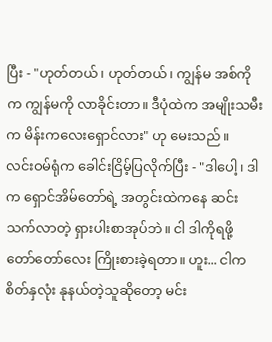ပြီး - "ဟုတ်တယ်၊ ဟုတ်တယ်၊ ကျွန်မ အစ်ကိုက ကျွန်မကို လာခိုင်းတာ။ ဒီပုံထဲက အမျိုးသမီးက မိန်းကလေးရှောင်လား" ဟု မေးသည်။
လင်းဝမ်ရုံက ခေါင်းငြိမ့်ပြလိုက်ပြီး - "ဒါပေါ့၊ ဒါက ရှောင်အိမ်တော်ရဲ့ အတွင်းထဲကနေ ဆင်းသက်လာတဲ့ ရှားပါးစာအုပ်ဘဲ။ ငါ ဒါကိုရဖို့ တော်တော်လေး ကြိုးစားခဲ့ရတာ။ ဟူး... ငါက စိတ်နှလုံး နုနယ်တဲ့သူဆိုတော့ မင်း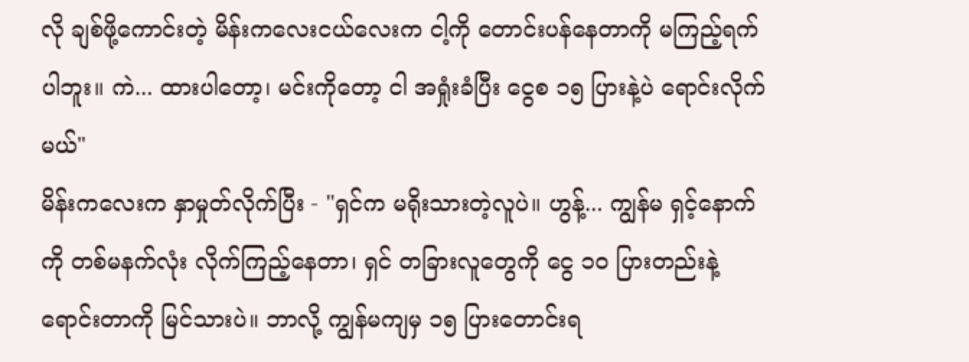လို ချစ်ဖို့ကောင်းတဲ့ မိန်းကလေးငယ်လေးက ငါ့ကို တောင်းပန်နေတာကို မကြည့်ရက်ပါဘူး။ ကဲ... ထားပါတော့၊ မင်းကိုတော့ ငါ အရှုံးခံပြီး ငွေစ ၁၅ ပြားနဲ့ပဲ ရောင်းလိုက်မယ်"
မိန်းကလေးက နှာမှုတ်လိုက်ပြီး - "ရှင်က မရိုးသားတဲ့လူပဲ။ ဟွန့်... ကျွန်မ ရှင့်နောက်ကို တစ်မနက်လုံး လိုက်ကြည့်နေတာ၊ ရှင် တခြားလူတွေကို ငွေ ၁၀ ပြားတည်းနဲ့ ရောင်းတာကို မြင်သားပဲ။ ဘာလို့ ကျွန်မကျမှ ၁၅ ပြားတောင်းရ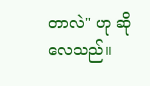တာလဲ" ဟု ဆိုလေသည်။